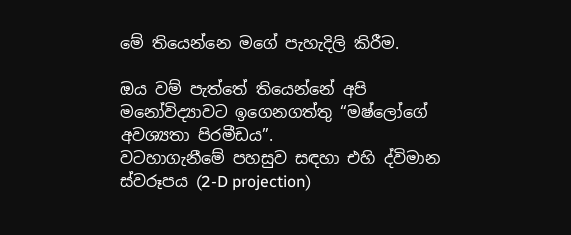මේ තියෙන්නෙ මගේ පැහැදිලි කිරීම.

ඔය වම් පැත්තේ තියෙන්නේ අපි මනෝවිද්‍යාවට ඉගෙනගත්තු “මෂ්ලෝගේ අවශ්‍යතා පිරමීඩය”.
වටහාගැනීමේ පහසුව සඳහා එහි ද්විමාන ස්වරූපය (2-D projection)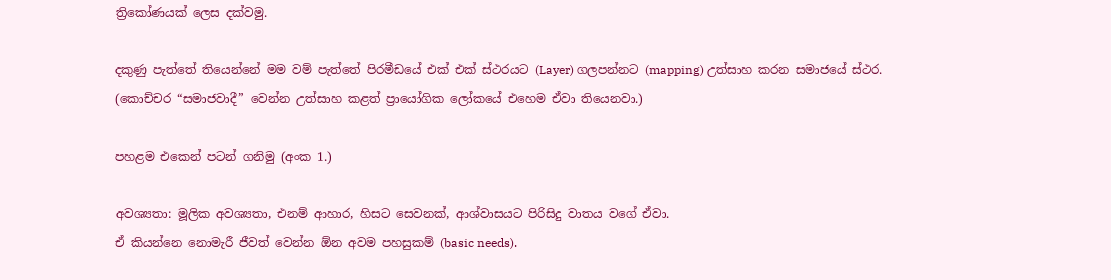ත්‍රිකෝණයක් ලෙස දක්වමු.

දකුණු පැත්තේ තියෙන්නේ මම වම් පැත්තේ පිරමීඩයේ එක් එක් ස්ථරයට (Layer) ගලපන්නට (mapping) උත්සාහ කරන සමාජයේ ස්ථර.
(කොච්චර “සමාජවාදී” වෙන්න උත්සාහ කළත් ප්‍රායෝගික ලෝකයේ එහෙම ඒවා තියෙනවා.)

පහළම එකෙන් පටන් ගනිමු (අංක 1.)

අවශ්‍යතා: මූලික අවශ්‍යතා, එනම් ආහාර, හිසට සෙවනක්, ආශ්වාසයට පිරිසිදු වාතය වගේ ඒවා.
ඒ කියන්නෙ නොමැරී ජීවත් වෙන්න ඕන අවම පහසුකම් (basic needs).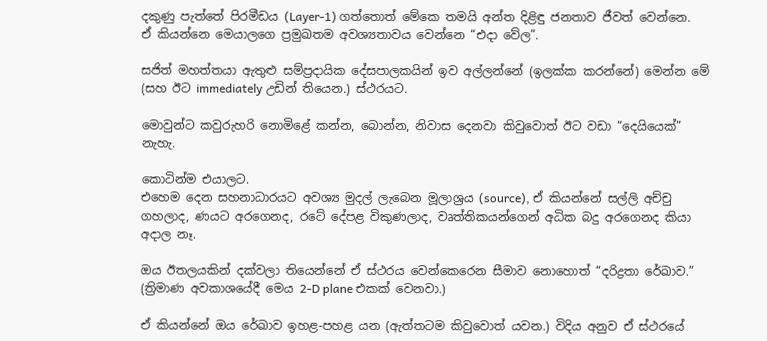දකුණු පැත්තේ පිරමීඩය (Layer-1) ගත්තොත් මේකෙ තමයි අන්ත දිළිඳු ජනතාව ජීවත් වෙන්නෙ.
ඒ කියන්නෙ මෙයාලගෙ ප්‍රමුඛතම අවශ්‍යතාවය වෙන්නෙ “එදා වේල”.

සජිත් මහත්තයා ඇතුළු සම්ප්‍රදායික දේසපාලකයින් ඉව අල්ලන්නේ (ඉලක්ක කරන්නේ) මෙන්න මේ (සහ ඊට immediately උඩින් තියෙන.) ස්ථරයට.

මොවුන්ට කවුරුහරි නොමිළේ කන්න, බොන්න, නිවාස දෙනවා කිවුවොත් ඊට වඩා “දෙයියෙක්” නැහැ.

කොටින්ම එයාලට.
එහෙම දෙන සහනාධාරයට අවශ්‍ය මුදල් ලැබෙන මූලාශ්‍රය (source), ඒ කියන්නේ සල්ලි අච්චු ගහලාද, ණයට අරගෙනද, රටේ දේපළ විකුණලාද, වෘත්තිකයන්ගෙන් අධික බදු අරගෙනද කියා අදාල නෑ.

ඔය ඊතලයකින් දක්වලා තියෙන්නේ ඒ ස්ථරය වෙන්කෙරෙන සීමාව නොහොත් “දරිද්‍රතා රේඛාව.” (ත්‍රිමාණ අවකාශයේදී මෙය 2-D plane එකක් වෙනවා.)

ඒ කියන්නේ ඔය රේඛාව ඉහළ-පහළ යන (ඇත්තටම කිවුවොත් යවන.) විදිය අනුව ඒ ස්ථරයේ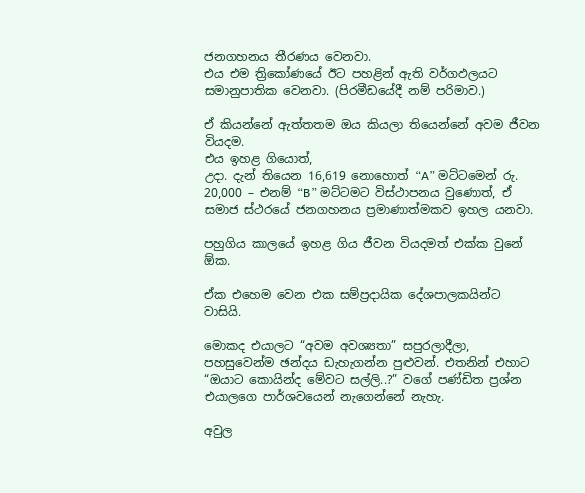ජනගහනය තීරණය වෙනවා.
එය එම ත්‍රිකෝණයේ ඊට පහළින් ඇති වර්ගඵලයට සමානුපාතික වෙනවා. (පිරමීඩයේදී නම් පරිමාව.)

ඒ කියන්නේ ඇත්තතම ඔය කියලා තියෙන්නේ අවම ජීවන වියදම.
එය ඉහළ ගියොත්,
උදා. දැන් තියෙන 16,619 නොහොත් “A” මට්ටමෙන් රු. 20,000 – එනම් “B” මට්ටමට විස්ථාපනය වුණොත්, ඒ සමාජ ස්ථරයේ ජනගහනය ප්‍රමාණාත්මකව ඉහල යනවා.

පහුගිය කාලයේ ඉහළ ගිය ජීවන වියදමත් එක්ක වුනේ ඕක.

ඒක එහෙම වෙන එක සම්ප්‍රදායික දේශපාලකයින්ට වාසියි.

මොකද එයාලට “අවම අවශ්‍යතා” සපුරලාදීලා, පහසුවෙන්ම ඡන්දය ඩැහැගන්න පුළුවන්. එතනින් එහාට “ඔයාට කොයින්ද මේවට සල්ලි..?” වගේ පණ්ඩිත ප්‍රශ්න එයාලගෙ පාර්ශවයෙන් නැගෙන්නේ නැහැ.

අවුල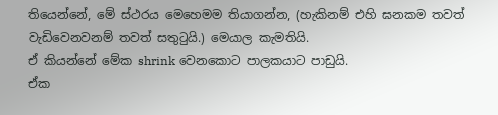තියෙන්නේ, මේ ස්ථරය මෙහෙමම තියාගන්න, (හැකිනම් එහි ඝනකම තවත් වැඩිවෙනවනම් තවත් සතුටුයි.) මෙයාල කැමතියි.
ඒ කියන්නේ මේක shrink වෙනකොට පාලකයාට පාඩුයි.
ඒක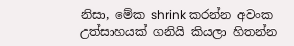නිසා, මේක shrink කරන්න අවංක උත්සාහයක් ගනියි කියලා හිතන්න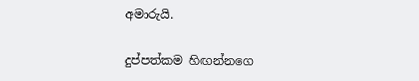අමාරුයි.

දුප්පත්කම හිඟන්නගෙ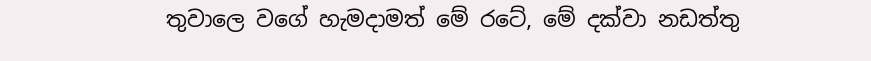තුවාලෙ වගේ හැමදාමත් මේ රටේ, මේ දක්වා නඩත්තු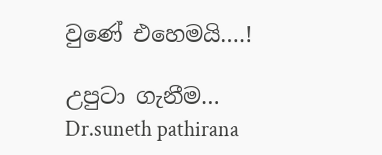වුණේ එහෙමයි….!

උපුටා ගැනීම…
Dr.suneth pathirana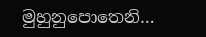මුහුනුපොතෙනි…